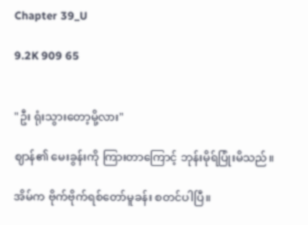Chapter 39_U

9.2K 909 65


"ဦး ရုံးသွားတော့မို့လား"

ဈာန်၏ မေးခွန်းကို ကြားတာကြောင့် ဘုန်းမိုရ်ပြုံးမိသည်။

အိမ်က ဗိုက်ဗိုက်ရစ်တော်မူခန်း စတင်ပါပြီ။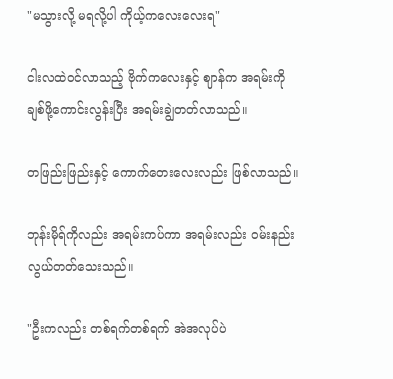"မသွားလို့ မရလို့ပါ ကိုယ့်ကလေးလေးရ"

ငါးလထဲဝင်လာသည့် ဗိုက်ကလေးနှင့် ဈာန်က အရမ်းကို ချစ်ဖို့ကောင်းလွန်းပြီး အရမ်းချွဲတတ်လာသည်။

တဖြည်းဖြည်းနှင့် ကောက်တေးလေးလည်း ဖြစ်လာသည်။

ဘုန်းမိုရ်ကိုလည်း အရမ်းကပ်ကာ အရမ်းလည်း ဝမ်းနည်းလွယ်တတ်သေးသည်။

"ဦးကလည်း တစ်ရက်တစ်ရက် အဲအလုပ်ပဲ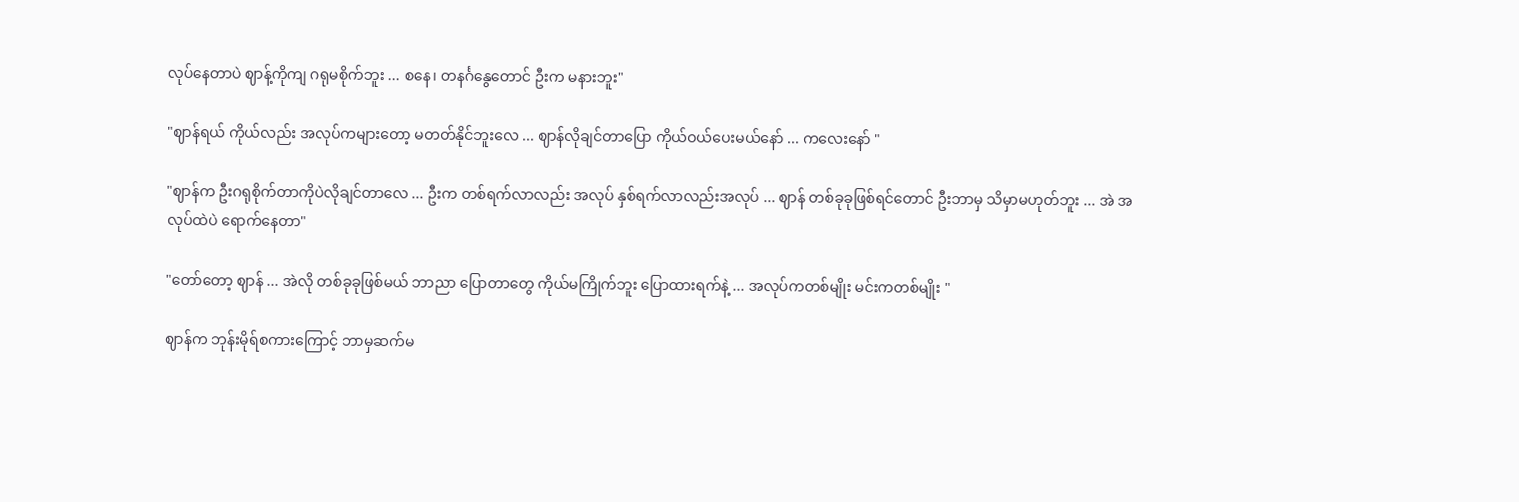လုပ်နေတာပဲ ဈာန့်ကိုကျ ဂရုမစိုက်ဘူး ... စနေ၊ တနင်္ဂနွေတောင် ဦးက မနားဘူး"

"ဈာန်ရယ် ကိုယ်လည်း အလုပ်ကများတော့ မတတ်နိုင်ဘူးလေ ... ဈာန်လိုချင်တာပြော ကိုယ်ဝယ်ပေးမယ်နော် ... ကလေးနော် "

"ဈာန်က ဦးဂရုစိုက်တာကိုပဲလိုချင်တာလေ ... ဦးက တစ်ရက်လာလည်း အလုပ် နှစ်ရက်လာလည်းအလုပ် ... ဈာန် တစ်ခုခုဖြစ်ရင်တောင် ဦးဘာမှ သိမှာမဟုတ်ဘူး ... အဲ အလုပ်ထဲပဲ ရောက်နေတာ"

"တော်တော့ ဈာန် ... အဲလို တစ်ခုခုဖြစ်မယ် ဘာညာ ပြောတာတွေ ကိုယ်မကြိုက်ဘူး ပြောထားရက်နဲ့ ... အလုပ်ကတစ်မျိုး မင်းကတစ်မျိုး "

ဈာန်က ဘုန်းမိုရ်စကားကြောင့် ဘာမှဆက်မ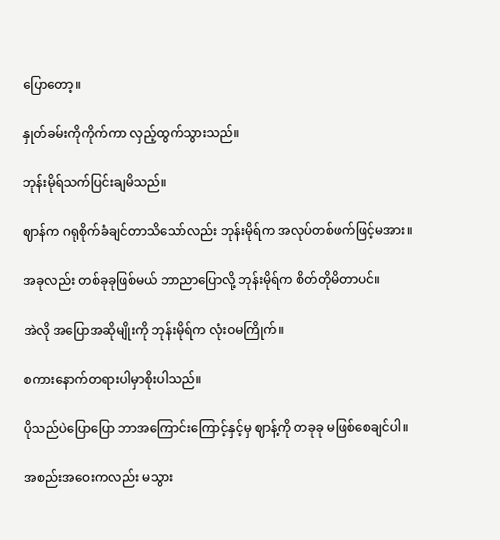ပြောတော့။

နှုတ်ခမ်းကိုကိုက်ကာ လှည့်ထွက်သွားသည်။

ဘုန်းမိုရ်သက်ပြင်းချမိသည်။

ဈာန်က ဂရုစိုက်ခံချင်တာသိသော်လည်း ဘုန်းမိုရ်က အလုပ်တစ်ဖက်ဖြင့်မအား။

အခုလည်း တစ်ခုခုဖြစ်မယ် ဘာညာပြောလို့ ဘုန်းမိုရ်က စိတ်တိုမိတာပင်။

အဲလို အပြောအဆိုမျိုးကို ဘုန်းမိုရ်က လုံးဝမကြိုက်။

စကားနောက်တရားပါမှာစိုးပါသည်။

ပိုသည်ပဲပြောပြော ဘာအကြောင်းကြောင့်နှင့်မှ ဈာန့်ကို တခုခု မဖြစ်စေချင်ပါ။

အစည်းအဝေးကလည်း မသွား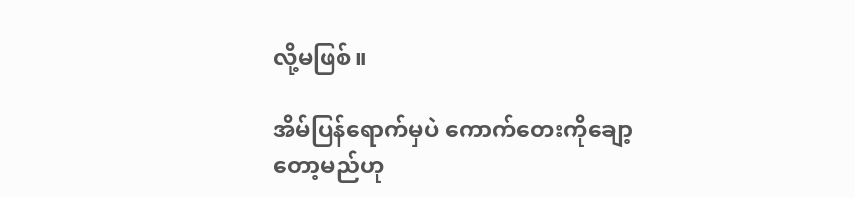လို့မဖြစ်။

အိမ်ပြန်ရောက်မှပဲ ကောက်တေးကိုချော့တော့မည်ဟု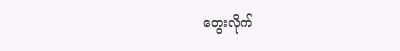တွေးလိုက်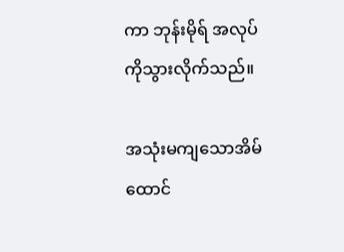ကာ ဘုန်းမိုရ် အလုပ်ကိုသွားလိုက်သည်။

အသုံးမကျသောအိမ်ထောင်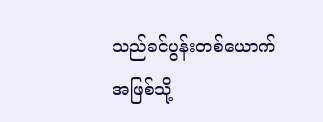သည်ခင်ပွန်းတစ်ယောက်အဖြစ်သို့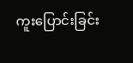ကူးပြောင်းခြင်း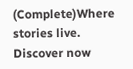(Complete)Where stories live. Discover now